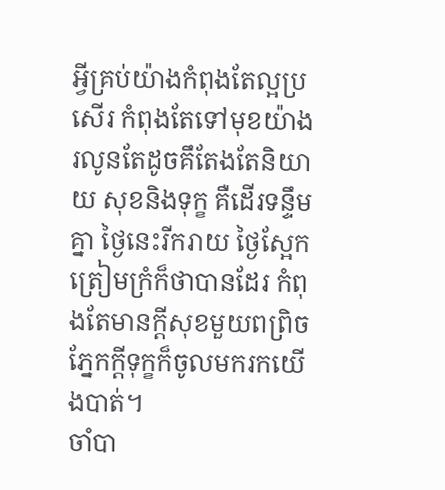អ្វីគ្រប់យ៉ាងកំពុងតែល្អប្រសើរ កំពុងតែទៅមុខយ៉ាងរលូនតែដូចគឹតែងតែនិយាយ សុខនិងទុក្ខ គឺដើរទន្ទឹមគ្នា ថ្ងៃនេះរីករាយ ថ្ងៃស្អែកត្រៀមក្រំក៏ថាបានដែរ កំពុងតែមានក្ដីសុខមួយពព្រិចភ្នែកក្ដីទុក្ខក៏ចូលមករកយើងបាត់។
ចាំបា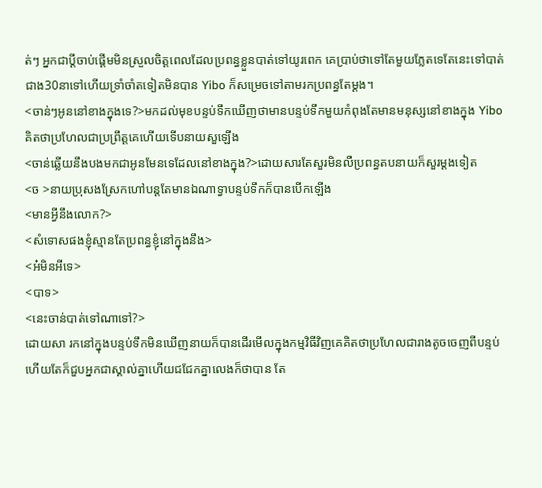ត់ៗ អ្នកជាប្ដីចាប់ផ្ដើមមិនស្រួលចិត្តពេលដែលប្រពន្ធខ្លួនបាត់ទៅយូរពេក គេប្រាប់ថាទៅតែមួយភ្លែតទេតែនេះទៅបាត់ជាង30នាទៅហើយទ្រាំចាំតទៀតមិនបាន Yibo ក៏សម្រេចទៅតាមរកប្រពន្ធតែម្ដង។
<ចាន់ៗអូននៅខាងក្នុងទេ?>មកដល់មុខបន្ទប់ទឹកឃើញថាមានបន្ទប់ទឹកមួយកំពុងតែមានមនុស្សនៅខាងក្នុង Yibo គិតថាប្រហែលជាប្រព្រឹត្តគេហើយទើបនាយសួឡើង
<ចាន់ឆ្លើយនឹងបងមកជាអូនមែនទេដែលនៅខាងក្នុង?>ដោយសារតែសួរមិនលឺប្រពន្ធតបនាយក៏សួរម្ដងទៀត
<ច >នាយប្រុសងស្រែកហៅបន្តតែមានឯណាទ្វាបន្ទប់ទឹកក៏បានបើកឡើង
<មានអ្វីនឹងលោក?>
<សំទោសផងខ្ញុំស្មានតែប្រពន្ធខ្ញុំនៅក្នុងនឹង>
<អ៎មិនអីទេ>
<បាទ>
<នេះចាន់បាត់ទៅណាទៅ?>
ដោយសា រកនៅក្នុងបន្ទប់ទឹកមិនឃើញនាយក៏បានដើរមើលក្នុងកម្មវិធីវិញគេគិតថាប្រហែលជារាងតូចចេញពីបន្ទប់ហើយតែក៏ជួបអ្នកជាស្គាល់គ្នាហើយជជែកគ្នាលេងក៏ថាបាន តែ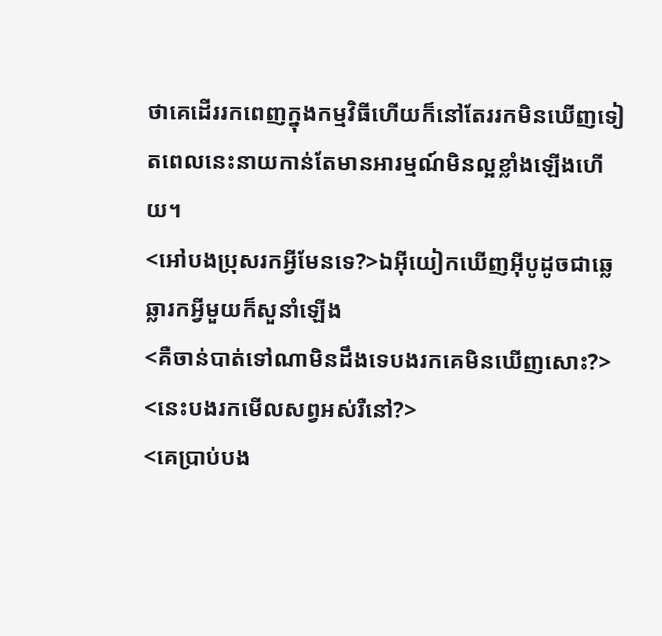ថាគេដើររកពេញក្នុងកម្មវិធីហើយក៏នៅតែររកមិនឃើញទៀតពេលនេះនាយកាន់តែមានអារម្មណ៍មិនល្អខ្លាំងឡើងហើយ។
<អៅបងប្រុសរកអ្វីមែនទេ?>ឯអុីយៀកឃើញអុីបូដូចជាឆ្លេឆ្លារកអ្វីមួយក៏សួនាំឡើង
<គឺចាន់បាត់ទៅណាមិនដឹងទេបងរកគេមិនឃើញសោះ?>
<នេះបងរកមើលសព្វអស់រឺនៅ?>
<គេប្រាប់បង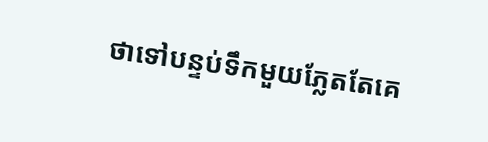ថាទៅបន្ទប់ទឹកមួយភ្លែតតែគេ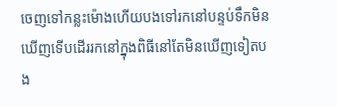ចេញទៅកន្លះម៉ោងហើយបងទៅរកនៅបន្ទប់ទឹកមិនឃើញទើបដើររកនៅក្នុងពិធីនៅតែមិនឃើញទៀតបង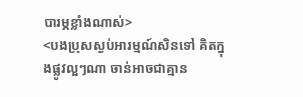បារម្ភខ្លាំងណាស់>
<បងប្រុសស្ងប់អារម្មណ៍សិនទៅ គិតក្នុងផ្លូវល្អៗណា ចាន់អាចជាគ្មាន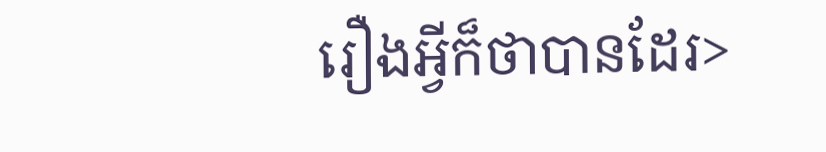រឿងអ្វីក៏ថាបានដែរ>